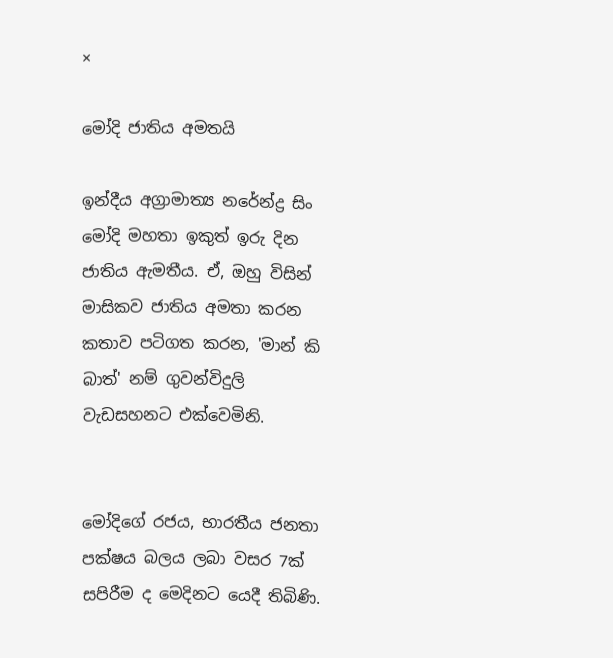×

මෝදි ජාතිය අමතයි

ඉන්දීය අග්‍රාමාත්‍ය නරේන්ද්‍ර සිං මෝදි මහතා ඉකුත් ඉරු දින ජාතිය ඇමතීය. ඒ, ඔහු විසින් මාසිකව ජාතිය අමතා කරන කතාව පටිගත කරන, 'මාන් කි බාත්' නම් ගුවන්විදුලි වැඩසහනට එක්වෙමිනි.


මෝදිගේ රජය, භාරතීය ජනතා පක්ෂය බලය ලබා වසර 7ක් සපිරීම ද මෙදිනට යෙදී තිබිණි.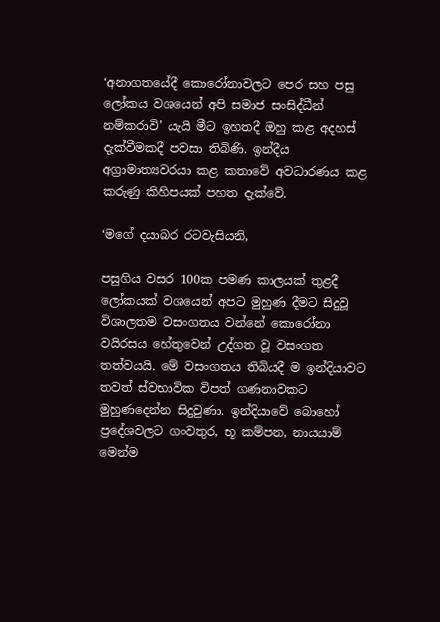‘අනාගතයේදී කොරෝනාවලට පෙර සහ පසු ලෝකය වශයෙන් අපි සමාජ සංසිද්ධීන් නම්කරාවි’ යැයි මීට ඉහතදී ඔහු කළ අදහස් දැක්වීමකදී පවසා තිබිණි. ඉන්දීය අග්‍රාමාත්‍යවරයා කළ කතාවේ අවධාරණය කළ කරුණු කිහිපයක් පහත දැක්වේ.

‘මගේ දයාබර රටවැසියනි,

පසුගිය වසර 100ක පමණ කාලයක් තුළදී ලෝකයක් වශයෙන් අපට මුහුණ දීමට සිදුවූ  විශාලතම වසංගතය වන්නේ කොරෝනා වයිරසය හේතුවෙන් උද්ගත වූ වසංගත තත්වයයි. මේ වසංගතය තිබියදී ම ඉන්දියාවට තවත් ස්වභාවික විපත් ගණනාවකට මුහුණදෙන්න සිදුවුණා. ඉන්දියාවේ බොහෝ ප්‍රදේශවලට ගංවතුර, භූ කම්පන, නායයාම් මෙන්ම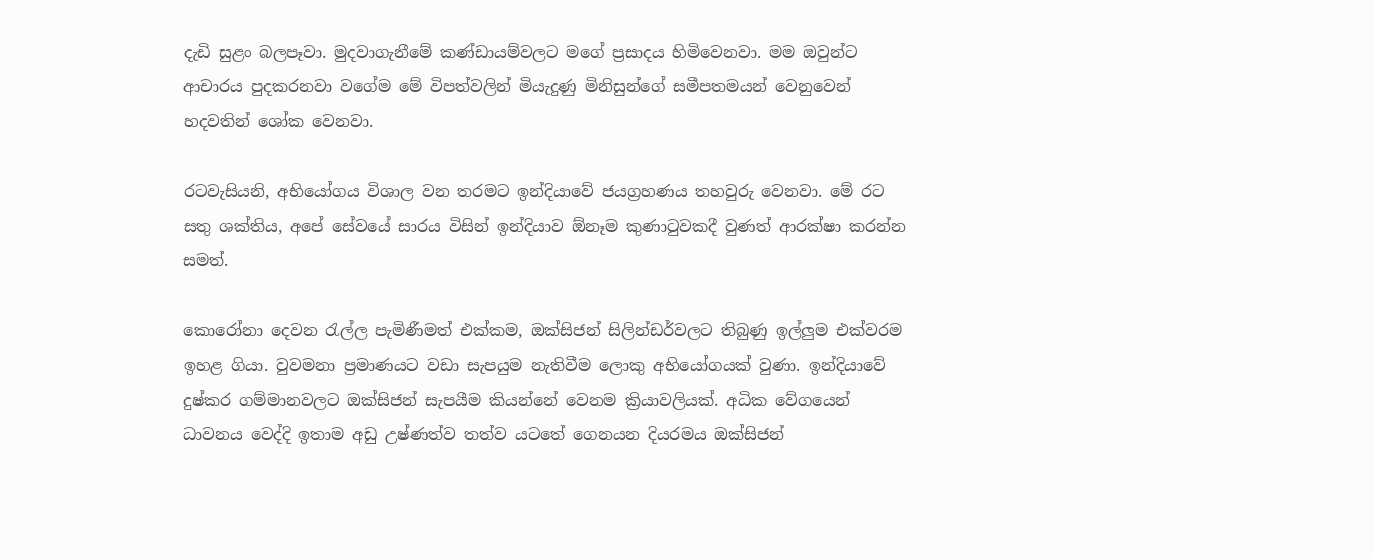දැඩි සුළං බලපෑවා. මුදවාගැනීමේ කණ්ඩායම්වලට මගේ ප්‍රසාදය හිමිවෙනවා. මම ඔවුන්ට ආචාරය පුදකරනවා වගේම මේ විපත්වලින් මියැදුණු මිනිසුන්ගේ සමීපතමයන් වෙනුවෙන් හදවතින් ශෝක වෙනවා.

රටවැසියනි, අභියෝගය විශාල වන තරමට ඉන්දියාවේ ජයග්‍රහණය තහවුරු වෙනවා. මේ රට සතු ශක්තිය, අපේ සේවයේ සාරය විසින් ඉන්දියාව ඕනෑම කුණාටුවකදී වුණත් ආරක්ෂා කරන්න සමත්.

කොරෝනා දෙවන රැල්ල පැමිණීමත් එක්කම, ඔක්සිජන් සිලින්ඩර්වලට තිබුණු ඉල්ලුම එක්වරම ඉහළ ගියා. වුවමනා ප්‍රමාණයට වඩා සැපයුම නැතිවීම ලොකු අභියෝගයක් වුණා. ඉන්දියාවේ දුෂ්කර ගම්මානවලට ඔක්සිජන් සැපයීම කියන්නේ වෙනම ක්‍රියාවලියක්. අධික වේගයෙන් ධාවනය වෙද්දි ඉතාම අඩු උෂ්ණත්ව තත්ව යටතේ ගෙනයන දියරමය ඔක්සිජන්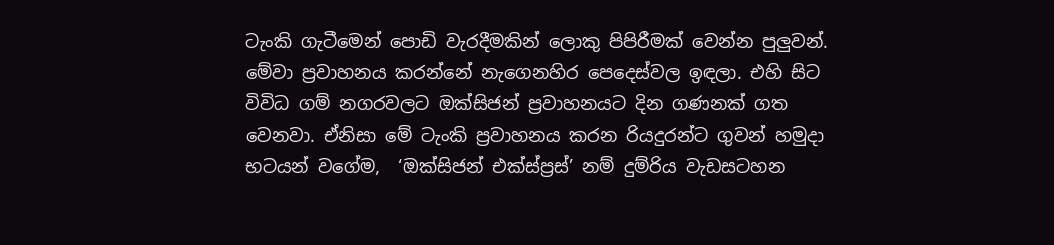ටැංකි ගැටීමෙන් පොඩි වැරදීමකින් ලොකු පිපිරීමක් වෙන්න පුලුවන්. මේවා ප්‍රවාහනය කරන්නේ නැගෙනහිර පෙදෙස්වල ඉඳලා. එහි සිට විවිධ ගම් නගරවලට ඔක්සිජන් ප්‍රවාහනයට දින ගණනක් ගත වෙනවා. ඒනිසා මේ ටැංකි ප්‍රවාහනය කරන රියදුරන්ට ගුවන් හමුදා භටයන් වගේම,  ‘ඔක්සිජන් එක්ස්ප්‍රස්’ නම් දුම්රිය වැඩසටහන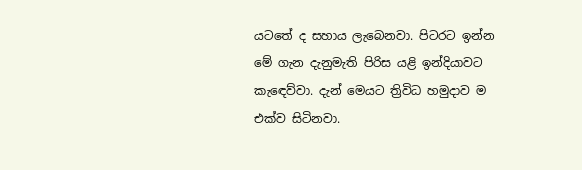යටතේ ද සහාය ලැබෙනවා. පිටරට ඉන්න මේ ගැන දැනුමැති පිරිස යළි ඉන්දියාවට කැඳෙව්වා. දැන් මෙයට ත්‍රිවිධ හමුදාව ම එක්ව සිටිනවා.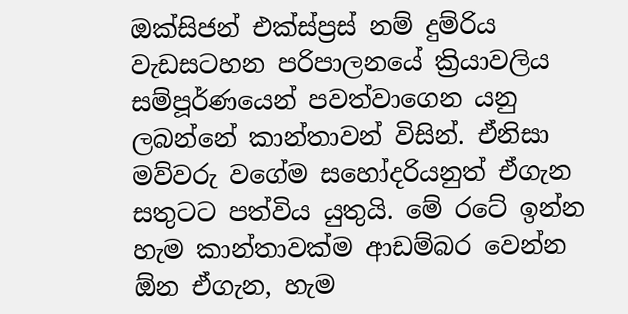ඔක්සිජන් එක්ස්ප්‍රස් නම් දුම්රිය වැඩසටහන පරිපාලනයේ ක්‍රියාවලිය සම්පූර්ණයෙන් පවත්වාගෙන යනු ලබන්නේ කාන්තාවන් විසින්. ඒනිසා මව්වරු වගේම සහෝදරියනුත් ඒගැන සතුටට පත්විය යුතුයි. මේ රටේ ඉන්න හැම කාන්තාවක්ම ආඩම්බර වෙන්න ඕන ඒගැන, හැම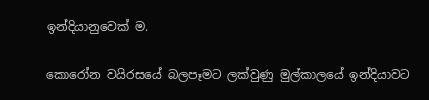ඉන්දියානුවෙක් ම.

කොරෝන වයිරසයේ බලපෑමට ලක්වුණු මුල්කාලයේ ඉන්දියාවට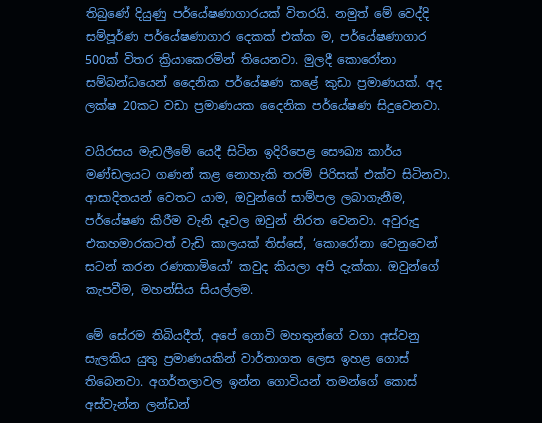තිබුණේ දියුණු පර්යේෂණාගාරයක් විතරයි. නමුත් මේ වෙද්දි සම්පූර්ණ පර්යේෂණාගාර දෙකක් එක්ක ම, පර්යේෂණාගාර 500ක් විතර ක්‍රියාකෙරමින් තියෙනවා. මුලදී කොරෝනා සම්බන්ධයෙන් දෛනික පර්යේෂණ කළේ කුඩා ප්‍රමාණයක්. අද ලක්ෂ 20කට වඩා ප්‍රමාණයක දෛනික පර්යේෂණ සිදුවෙනවා.

වයිරසය මැඩලීමේ යෙදී සිටින ඉදිරිපෙළ සෞඛ්‍ය කාර්ය මණ්ඩලයට ගණන් කළ නොහැකි තරම් පිරිසක් එක්ව සිටිනවා. ආසාදිතයන් වෙතට යාම, ඔවුන්ගේ සාම්පල ලබාගැනීම, පර්යේෂණ කිරීම වැනි දෑවල ඔවුන් නිරත වෙනවා. අවුරුදු එකහමාරකටත් වැඩි කාලයක් තිස්සේ, ‘කොරෝනා වෙනුවෙන් සටන් කරන රණකාමියෝ’ කවුද කියලා අපි දැක්කා. ඔවුන්ගේ කැපවීම, මහන්සිය සියල්ලම.

මේ සේරම තිබියදීත්, අපේ ගොවි මහතුන්ගේ වගා අස්වනු සැලකිය යුතු ප්‍රමාණයකින් වාර්තාගත ලෙස ඉහළ ගොස් තිබෙනවා. අගර්තලාවල ඉන්න ගොවියන් තමන්ගේ කොස් අස්වැන්න ලන්ඩන්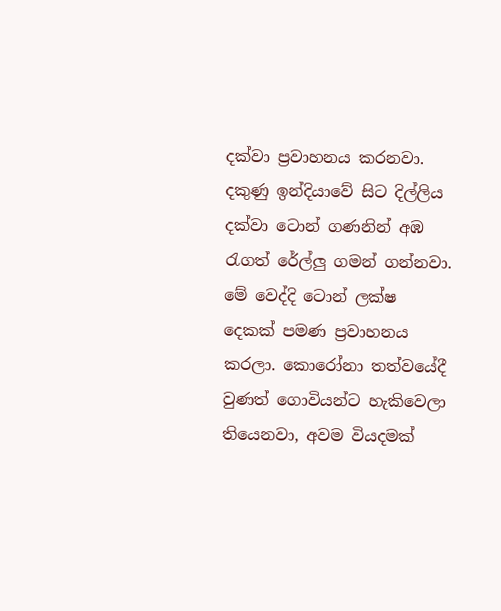දක්වා ප්‍රවාහනය කරනවා. දකුණු ඉන්දියාවේ සිට දිල්ලිය දක්වා ටොන් ගණනින් අඹ රැගත් රේල්ලු ගමන් ගන්නවා. මේ වෙද්දි ටොන් ලක්ෂ දෙකක් පමණ ප්‍රවාහනය කරලා. කොරෝනා තත්වයේදී වුණත් ගොවියන්ට හැකිවෙලා තියෙනවා, අවම වියදමක්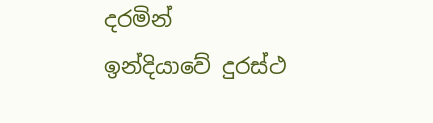දරමින් ඉන්දියාවේ දුරස්ථ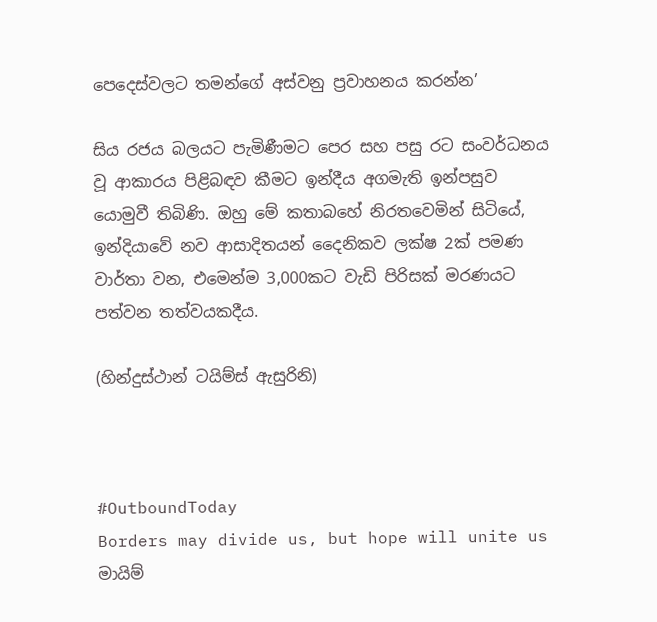පෙදෙස්වලට තමන්ගේ අස්වනු ප්‍රවාහනය කරන්න’

සිය රජය බලයට පැමිණීමට පෙර සහ පසු රට සංවර්ධනය වූ ආකාරය පිළිබඳව කීමට ඉන්දීය අගමැති ඉන්පසුව යොමුවී තිබිණි. ඔහු මේ කතාබහේ නිරතවෙමින් සිටියේ, ඉන්දියාවේ නව ආසාදිතයන් දෛනිකව ලක්ෂ 2ක් පමණ වාර්තා වන, එමෙන්ම 3,000කට වැඩි පිරිසක් මරණයට පත්වන තත්වයකදීය.

(හින්දුස්ථාන් ටයිම්ස් ඇසුරිනි)



#OutboundToday
Borders may divide us, but hope will unite us
මායිම්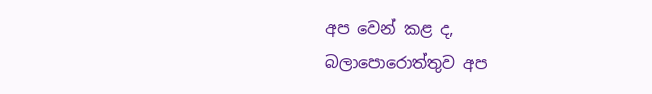අප වෙන් කළ ද, බලාපොරොත්තුව අප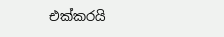එක්කරයි